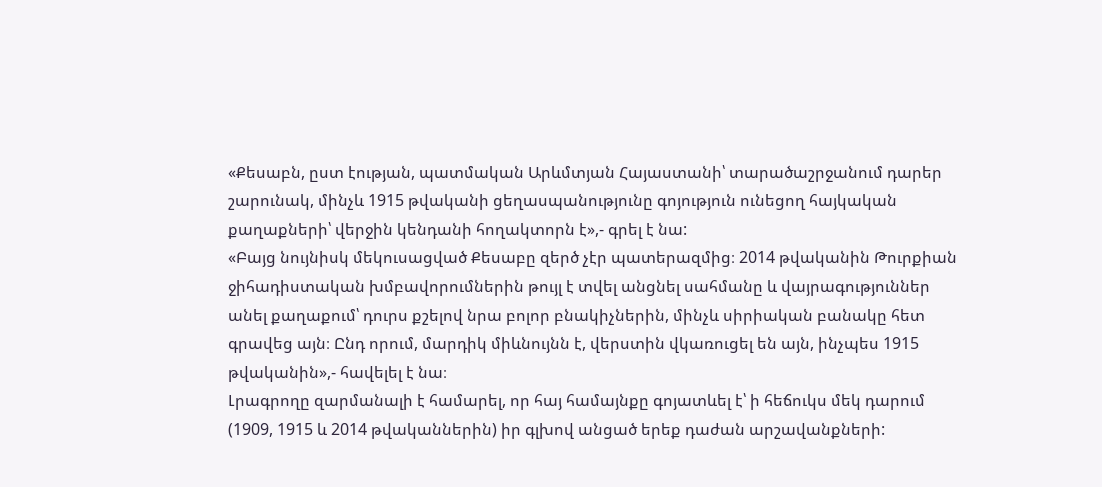«Քեսաբն, ըստ էության, պատմական Արևմտյան Հայաստանի՝ տարածաշրջանում դարեր շարունակ, մինչև 1915 թվականի ցեղասպանությունը գոյություն ունեցող հայկական քաղաքների՝ վերջին կենդանի հողակտորն է»,- գրել է նա:
«Բայց նույնիսկ մեկուսացված Քեսաբը զերծ չէր պատերազմից։ 2014 թվականին Թուրքիան ջիհադիստական խմբավորումներին թույլ է տվել անցնել սահմանը և վայրագություններ անել քաղաքում՝ դուրս քշելով նրա բոլոր բնակիչներին, մինչև սիրիական բանակը հետ գրավեց այն։ Ընդ որում, մարդիկ միևնույնն է, վերստին վկառուցել են այն, ինչպես 1915 թվականին»,- հավելել է նա։
Լրագրողը զարմանալի է համարել, որ հայ համայնքը գոյատևել է՝ ի հեճուկս մեկ դարում (1909, 1915 և 2014 թվականներին) իր գլխով անցած երեք դաժան արշավանքների: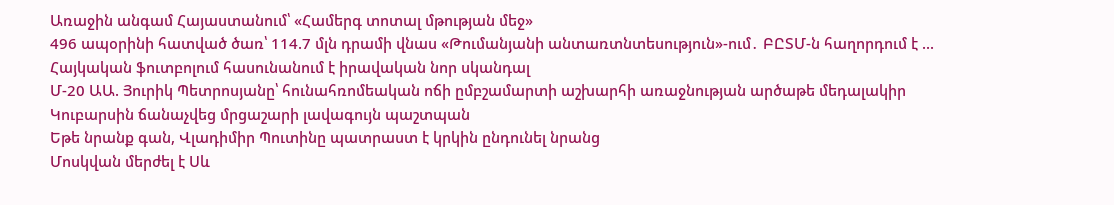Առաջին անգամ Հայաստանում՝ «Համերգ տոտալ մթության մեջ»
496 ապօրինի հատված ծառ՝ 114.7 մլն դրամի վնաս «Թումանյանի անտառտնտեսություն»-ում․ ԲԸՏՄ-ն հաղորդում է ...
Հայկական ֆուտբոլում հասունանում է իրավական նոր սկանդալ
Մ-20 ԱԱ. Յուրիկ Պետրոսյանը՝ հունահռոմեական ոճի ըմբշամարտի աշխարհի առաջնության արծաթե մեդալակիր
Կուբարսին ճանաչվեց մրցաշարի լավագույն պաշտպան
Եթե նրանք գան, Վլադիմիր Պուտինը պատրաստ է կրկին ընդունել նրանց
Մոսկվան մերժել է Սև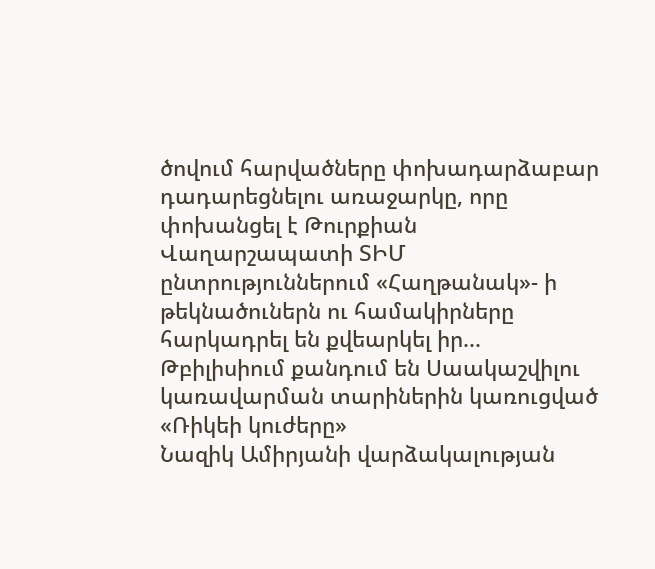ծովում հարվածները փոխադարձաբար դադարեցնելու առաջարկը, որը փոխանցել է Թուրքիան
Վաղարշապատի ՏԻՄ ընտրություններում «Հաղթանակ»- ի թեկնածուներն ու համակիրները հարկադրել են քվեարկել իր...
Թբիլիսիում քանդում են Սաակաշվիլու կառավարման տարիներին կառուցված «Ռիկեի կուժերը»
Նազիկ Ամիրյանի վարձակալության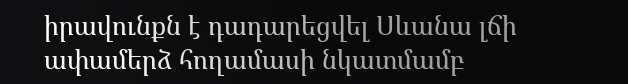իրավունքն է դադարեցվել Սևանա լճի ափամերձ հողամասի նկատմամբ